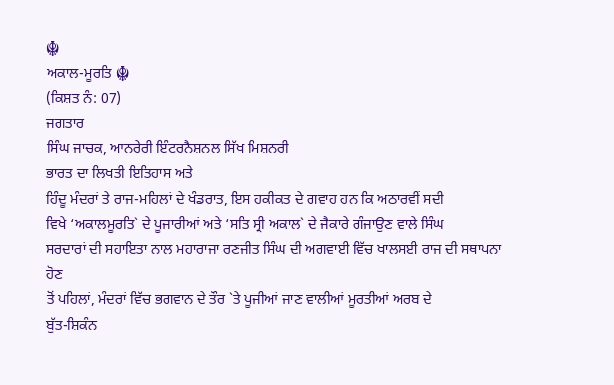☬
ਅਕਾਲ-ਮੂਰਤਿ ☬
(ਕਿਸ਼ਤ ਨੰ: 07)
ਜਗਤਾਰ
ਸਿੰਘ ਜਾਚਕ, ਆਨਰੇਰੀ ਇੰਟਰਨੈਸ਼ਨਲ ਸਿੱਖ ਮਿਸ਼ਨਰੀ
ਭਾਰਤ ਦਾ ਲਿਖਤੀ ਇਤਿਹਾਸ ਅਤੇ
ਹਿੰਦੂ ਮੰਦਰਾਂ ਤੇ ਰਾਜ-ਮਹਿਲਾਂ ਦੇ ਖੰਡਰਾਤ, ਇਸ ਹਕੀਕਤ ਦੇ ਗਵਾਹ ਹਨ ਕਿ ਅਠਾਰਵੀਂ ਸਦੀ
ਵਿਖੇ ‘ਅਕਾਲਮੂਰਤਿ` ਦੇ ਪੂਜਾਰੀਆਂ ਅਤੇ ‘ਸਤਿ ਸ੍ਰੀ ਅਕਾਲ` ਦੇ ਜੈਕਾਰੇ ਗੰਜਾਉਣ ਵਾਲੇ ਸਿੰਘ
ਸਰਦਾਰਾਂ ਦੀ ਸਹਾਇਤਾ ਨਾਲ ਮਹਾਰਾਜਾ ਰਣਜੀਤ ਸਿੰਘ ਦੀ ਅਗਵਾਈ ਵਿੱਚ ਖਾਲਸਈ ਰਾਜ ਦੀ ਸਥਾਪਨਾ ਹੋਣ
ਤੋਂ ਪਹਿਲਾਂ, ਮੰਦਰਾਂ ਵਿੱਚ ਭਗਵਾਨ ਦੇ ਤੌਰ `ਤੇ ਪੂਜੀਆਂ ਜਾਣ ਵਾਲੀਆਂ ਮੂਰਤੀਆਂ ਅਰਬ ਦੇ
ਬੁੱਤ-ਸ਼ਿਕੰਨ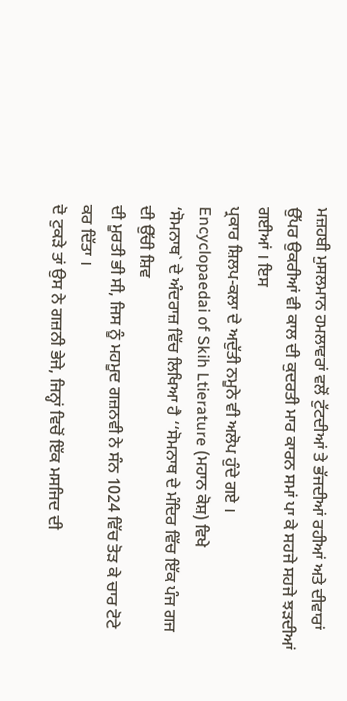ਮਜ਼ਹਬੀ ਮੁਸਲਮਾਨ ਹਮਲਾਵਰਾਂ ਵਲੋਂ ਟੁੱਟਦੀਆਂ ਤੇ ਭੱਜਦੀਆਂ ਰਹੀਆਂ ਅਤੇ ਦੀਵਾਰਾਂ
ਉੱਪਰ ਉਕਰੀਆਂ ਵੀ ਕਾਲ ਦੀ ਕੁਦਰਤੀ ਮਾਰ ਕਾਰਨ ਸਮਾਂ ਪਾ ਕੇ ਸਹਜੇ ਸਹਜੇ ਝੜਦੀਆਂ ਗਈਆਂ । ਇਸ
ਪ੍ਰਕਾਰ ਸ਼ਿਲਪ-ਕਲਾ ਦੇ ਅਦੁੱਤੀ ਨਮੂਨੇ ਵੀ ਅਲੋਪ ਹੁੰਦੇ ਗਏ ।
Encyclopaedai of Skih Ltierature (ਮਹਾਨ ਕੋਸ਼) ਵਿਖੇ
‘ਸੋਮਨਾਥ` ਦੇ ਅੰਦਰਾਜ਼ ਵਿੱਚ ਲਿਖਿਆ ਹੈ ‘‘ਸੋਮਨਾਥ ਦੇ ਮੰਦਿਰ ਵਿੱਚ ਇੱਕ ਪੰਜ ਗਜ ਦੀ ਉੱਚੀ ਸ਼ਿਵ
ਦੀ ਮੂਰਤੀ ਭੀ ਸੀ, ਜਿਸ ਨੂੰ ਮਹਮੂਦ ਗਜ਼ਨਵੀ ਨੇ ਸੰਨ 1024 ਵਿੱਚ ਤੋੜ ਕੇ ਚਾਰ ਟੋਟੇ ਕਰ ਦਿੱਤਾ ।
ਦੋ ਟੁਕੜੇ ਤਾਂ ਉਸ ਨੇ ਗਜ਼ਨੀ ਭੇਜੇ, ਜਿਨ੍ਹਾਂ ਵਿਚੋਂ ਇੱਕ ਮਸਜਿਦ ਦੀ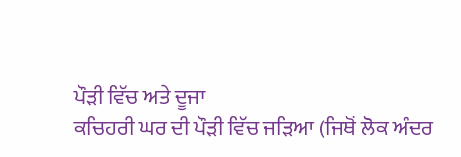ਪੌੜੀ ਵਿੱਚ ਅਤੇ ਦੂਜਾ
ਕਚਿਹਰੀ ਘਰ ਦੀ ਪੌੜੀ ਵਿੱਚ ਜੜਿਆ (ਜਿਥੋਂ ਲੋਕ ਅੰਦਰ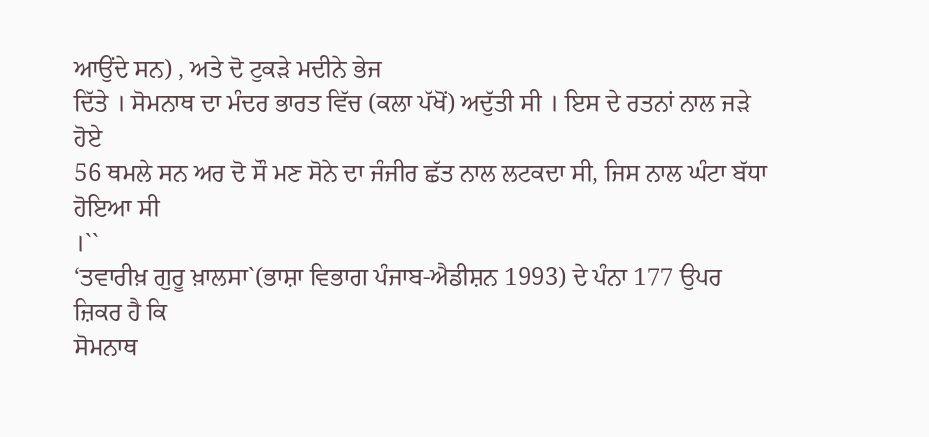ਆਉਂਦੇ ਸਨ) , ਅਤੇ ਦੋ ਟੁਕੜੇ ਮਦੀਨੇ ਭੇਜ
ਦਿੱਤੇ । ਸੋਮਨਾਥ ਦਾ ਮੰਦਰ ਭਾਰਤ ਵਿੱਚ (ਕਲਾ ਪੱਖੋਂ) ਅਦੁੱਤੀ ਸੀ । ਇਸ ਦੇ ਰਤਨਾਂ ਨਾਲ ਜੜੇ ਹੋਏ
56 ਥਮਲੇ ਸਨ ਅਰ ਦੋ ਸੌ ਮਣ ਸੋਨੇ ਦਾ ਜੰਜੀਰ ਛੱਤ ਨਾਲ ਲਟਕਦਾ ਸੀ, ਜਿਸ ਨਾਲ ਘੰਟਾ ਬੱਧਾ ਹੋਇਆ ਸੀ
।``
‘ਤਵਾਰੀਖ਼ ਗੁਰੂ ਖ਼ਾਲਸਾ`(ਭਾਸ਼ਾ ਵਿਭਾਗ ਪੰਜਾਬ-ਐਡੀਸ਼ਨ 1993) ਦੇ ਪੰਨਾ 177 ਉਪਰ ਜ਼ਿਕਰ ਹੈ ਕਿ
ਸੋਮਨਾਥ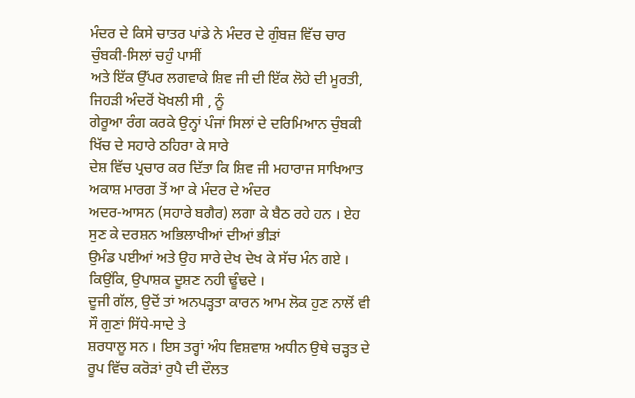ਮੰਦਰ ਦੇ ਕਿਸੇ ਚਾਤਰ ਪਾਂਡੇ ਨੇ ਮੰਦਰ ਦੇ ਗੁੰਬਜ਼ ਵਿੱਚ ਚਾਰ ਚੁੰਬਕੀ-ਸਿਲਾਂ ਚਹੁੰ ਪਾਸੀਂ
ਅਤੇ ਇੱਕ ਉੱਪਰ ਲਗਵਾਕੇ ਸ਼ਿਵ ਜੀ ਦੀ ਇੱਕ ਲੋਹੇ ਦੀ ਮੂਰਤੀ, ਜਿਹੜੀ ਅੰਦਰੋਂ ਖੋਖਲੀ ਸੀ , ਨੂੰ
ਗੇਰੂਆ ਰੰਗ ਕਰਕੇ ਉਨ੍ਹਾਂ ਪੰਜਾਂ ਸਿਲਾਂ ਦੇ ਦਰਿਮਿਆਨ ਚੁੰਬਕੀ ਖਿੱਚ ਦੇ ਸਹਾਰੇ ਠਹਿਰਾ ਕੇ ਸਾਰੇ
ਦੇਸ਼ ਵਿੱਚ ਪ੍ਰਚਾਰ ਕਰ ਦਿੱਤਾ ਕਿ ਸ਼ਿਵ ਜੀ ਮਹਾਰਾਜ ਸਾਖਿਆਤ ਅਕਾਸ਼ ਮਾਰਗ ਤੋਂ ਆ ਕੇ ਮੰਦਰ ਦੇ ਅੰਦਰ
ਅਦਰ-ਆਸਨ (ਸਹਾਰੇ ਬਗੈਰ) ਲਗਾ ਕੇ ਬੈਠ ਰਹੇ ਹਨ । ਏਹ ਸੁਣ ਕੇ ਦਰਸ਼ਨ ਅਭਿਲਾਖੀਆਂ ਦੀਆਂ ਭੀੜਾਂ
ਉਮੰਡ ਪਈਆਂ ਅਤੇ ਉਹ ਸਾਰੇ ਦੇਖ ਦੇਖ ਕੇ ਸੱਚ ਮੰਨ ਗਏ । ਕਿਉਂਕਿ, ਉਪਾਸ਼ਕ ਦੂਸ਼ਣ ਨਹੀ ਢੂੰਢਦੇ ।
ਦੂਜੀ ਗੱਲ, ਉਦੋਂ ਤਾਂ ਅਨਪੜ੍ਹਤਾ ਕਾਰਨ ਆਮ ਲੋਕ ਹੁਣ ਨਾਲੋਂ ਵੀ ਸੌ ਗੁਣਾਂ ਸਿੱਧੇ-ਸਾਦੇ ਤੇ
ਸ਼ਰਧਾਲੂ ਸਨ । ਇਸ ਤਰ੍ਹਾਂ ਅੰਧ ਵਿਸ਼ਵਾਸ਼ ਅਧੀਨ ਉਥੇ ਚੜ੍ਹਤ ਦੇ ਰੂਪ ਵਿੱਚ ਕਰੋੜਾਂ ਰੁਪੈ ਦੀ ਦੌਲਤ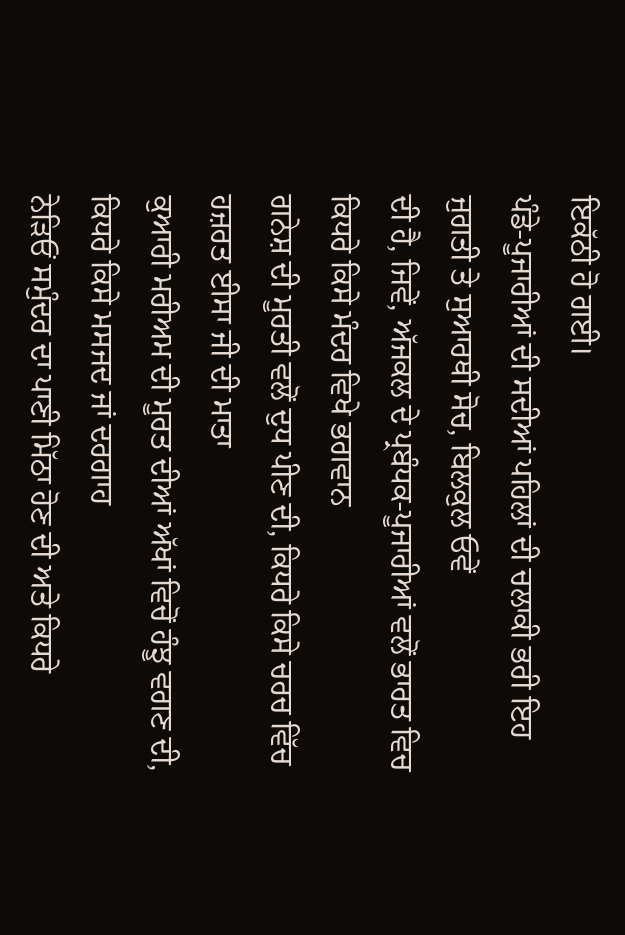ਇਕੱਠੀ ਹੋ ਗਈ।
ਪੰਡੇ-ਪੂਜਾਰੀਆਂ ਦੀ ਸਦੀਆਂ ਪਹਿਲਾਂ ਦੀ ਚਲਾਕੀ ਭਰੀ ਇਹ ਜੁਗਤੀ ਤੇ ਸੁਆਰਥੀ ਸੋਚ, ਬਿਲਕੁਲ ਓਵੇਂ
ਦੀ ਹੈ, ਜਿਵੇਂ, ਅੱਜਕਲ ਦੇ ਪ੍ਰਬੰਧਕ-ਪੂਜਾਰੀਆਂ ਵਲੋਂ ਭਾਰਤ ਵਿਚ ਕਿਧਰੇ ਕਿਸੇ ਮੰਦਰ ਵਿਖੇ ਭਗਵਾਨ
ਗਨੇਸ਼ ਦੀ ਮੂਰਤੀ ਵਲੋਂ ਦੁਧ ਪੀਣ ਦੀ, ਕਿਧਰੇ ਕਿਸੇ ਚਰਚ ਵਿੱਚ ਹਜ਼ਰਤ ਈਸਾ ਜੀ ਦੀ ਮਾਤਾ
ਕੁਆਰੀ ਮਰੀਅਮ ਦੀ ਮੂਰਤ ਦੀਆਂ ਅੱਖਾਂ ਵਿਚੋਂ ਹੰਝੂ ਵਗਣ ਦੀ, ਕਿਧਰੇ ਕਿਸੇ ਮਸਜਦ ਜਾਂ ਦਰਗਾਹ
ਨੇੜਿਓਂ ਸਮੁੰਦਰ ਦਾ ਪਾਣੀ ਮਿੱਠਾ ਹੋਣ ਦੀ ਅਤੇ ਕਿਧਰੇ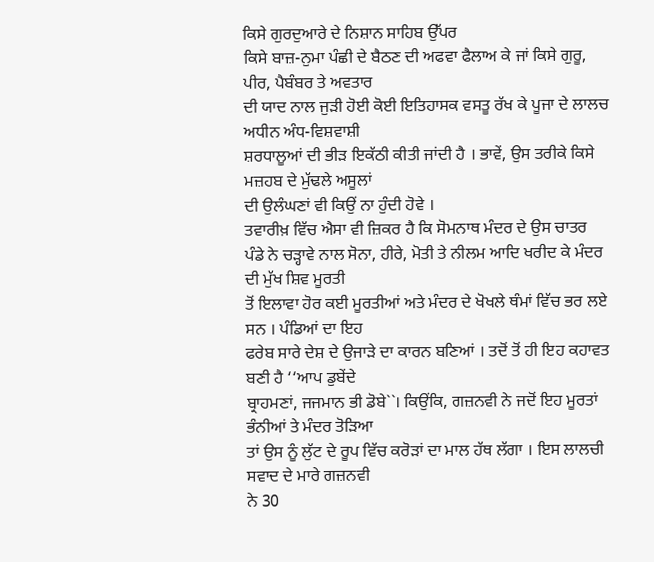ਕਿਸੇ ਗੁਰਦੁਆਰੇ ਦੇ ਨਿਸ਼ਾਨ ਸਾਹਿਬ ਉੱਪਰ
ਕਿਸੇ ਬਾਜ਼-ਨੁਮਾ ਪੰਛੀ ਦੇ ਬੈਠਣ ਦੀ ਅਫਵਾ ਫੈਲਾਅ ਕੇ ਜਾਂ ਕਿਸੇ ਗੁਰੂ, ਪੀਰ, ਪੈਬੰਬਰ ਤੇ ਅਵਤਾਰ
ਦੀ ਯਾਦ ਨਾਲ ਜੁੜੀ ਹੋਈ ਕੋਈ ਇਤਿਹਾਸਕ ਵਸਤੂ ਰੱਖ ਕੇ ਪੂਜਾ ਦੇ ਲਾਲਚ ਅਧੀਨ ਅੰਧ-ਵਿਸ਼ਵਾਸ਼ੀ
ਸ਼ਰਧਾਲੂਆਂ ਦੀ ਭੀੜ ਇਕੱਠੀ ਕੀਤੀ ਜਾਂਦੀ ਹੈ । ਭਾਵੇਂ, ਉਸ ਤਰੀਕੇ ਕਿਸੇ ਮਜ਼ਹਬ ਦੇ ਮੁੱਢਲੇ ਅਸੂਲਾਂ
ਦੀ ਉਲੰਘਣਾਂ ਵੀ ਕਿਉਂ ਨਾ ਹੁੰਦੀ ਹੋਵੇ ।
ਤਵਾਰੀਖ਼ ਵਿੱਚ ਐਸਾ ਵੀ ਜ਼ਿਕਰ ਹੈ ਕਿ ਸੋਮਨਾਥ ਮੰਦਰ ਦੇ ਉਸ ਚਾਤਰ
ਪੰਡੇ ਨੇ ਚੜ੍ਹਾਵੇ ਨਾਲ ਸੋਨਾ, ਹੀਰੇ, ਮੋਤੀ ਤੇ ਨੀਲਮ ਆਦਿ ਖਰੀਦ ਕੇ ਮੰਦਰ ਦੀ ਮੁੱਖ ਸ਼ਿਵ ਮੂਰਤੀ
ਤੋਂ ਇਲਾਵਾ ਹੋਰ ਕਈ ਮੂਰਤੀਆਂ ਅਤੇ ਮੰਦਰ ਦੇ ਖੋਖਲੇ ਥੰਮਾਂ ਵਿੱਚ ਭਰ ਲਏ ਸਨ । ਪੰਡਿਆਂ ਦਾ ਇਹ
ਫਰੇਬ ਸਾਰੇ ਦੇਸ਼ ਦੇ ਉਜਾੜੇ ਦਾ ਕਾਰਨ ਬਣਿਆਂ । ਤਦੋਂ ਤੋਂ ਹੀ ਇਹ ਕਹਾਵਤ ਬਣੀ ਹੈ ‘‘ਆਪ ਡੁਬੇਂਦੇ
ਬ੍ਰਾਹਮਣਾਂ, ਜਜਮਾਨ ਭੀ ਡੋਬੇ``। ਕਿਉਂਕਿ, ਗਜ਼ਨਵੀ ਨੇ ਜਦੋਂ ਇਹ ਮੂਰਤਾਂ ਭੰਨੀਆਂ ਤੇ ਮੰਦਰ ਤੋੜਿਆ
ਤਾਂ ਉਸ ਨੂੰ ਲੁੱਟ ਦੇ ਰੂਪ ਵਿੱਚ ਕਰੋੜਾਂ ਦਾ ਮਾਲ ਹੱਥ ਲੱਗਾ । ਇਸ ਲਾਲਚੀ ਸਵਾਦ ਦੇ ਮਾਰੇ ਗਜ਼ਨਵੀ
ਨੇ 30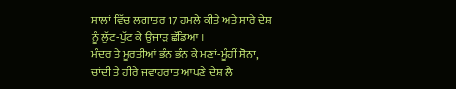ਸਾਲਾਂ ਵਿੱਚ ਲਗਾਤਰ 17 ਹਮਲੇ ਕੀਤੇ ਅਤੇ ਸਾਰੇ ਦੇਸ਼ ਨੂੰ ਲੁੱਟ-ਪੁੱਟ ਕੇ ਉਜਾੜ ਛੱਡਿਆ ।
ਮੰਦਰ ਤੇ ਮੂਰਤੀਆਂ ਭੰਨ ਭੰਨ ਕੇ ਮਣਾਂ-ਮੂੰਹੀਂ ਸੋਨਾ, ਚਾਂਦੀ ਤੇ ਹੀਰੇ ਜਵਾਹਰਾਤ ਆਪਣੇ ਦੇਸ਼ ਲੈ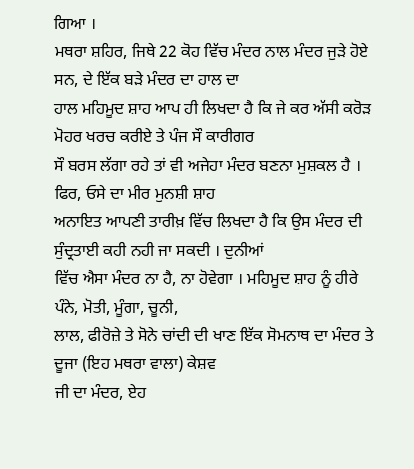ਗਿਆ ।
ਮਥਰਾ ਸ਼ਹਿਰ, ਜਿਥੇ 22 ਕੋਹ ਵਿੱਚ ਮੰਦਰ ਨਾਲ ਮੰਦਰ ਜੁੜੇ ਹੋਏ ਸਨ, ਦੇ ਇੱਕ ਬੜੇ ਮੰਦਰ ਦਾ ਹਾਲ ਦਾ
ਹਾਲ ਮਹਿਮੂਦ ਸ਼ਾਹ ਆਪ ਹੀ ਲਿਖਦਾ ਹੈ ਕਿ ਜੇ ਕਰ ਅੱਸੀ ਕਰੋੜ ਮੋਹਰ ਖਰਚ ਕਰੀਏ ਤੇ ਪੰਜ ਸੌ ਕਾਰੀਗਰ
ਸੌ ਬਰਸ ਲੱਗਾ ਰਹੇ ਤਾਂ ਵੀ ਅਜੇਹਾ ਮੰਦਰ ਬਣਨਾ ਮੁਸ਼ਕਲ ਹੈ । ਫਿਰ, ਓਸੇ ਦਾ ਮੀਰ ਮੁਨਸ਼ੀ ਸ਼ਾਹ
ਅਨਾਇਤ ਆਪਣੀ ਤਾਰੀਖ਼ ਵਿੱਚ ਲਿਖਦਾ ਹੈ ਕਿ ਉਸ ਮੰਦਰ ਦੀ ਸੁੰਦ੍ਰਤਾਈ ਕਹੀ ਨਹੀ ਜਾ ਸਕਦੀ । ਦੁਨੀਆਂ
ਵਿੱਚ ਐਸਾ ਮੰਦਰ ਨਾ ਹੈ, ਨਾ ਹੋਵੇਗਾ । ਮਹਿਮੂਦ ਸ਼ਾਹ ਨੂੰ ਹੀਰੇ ਪੰਨੇ, ਮੋਤੀ, ਮੂੰਗਾ, ਚੂਨੀ,
ਲਾਲ, ਫੀਰੋਜ਼ੇ ਤੇ ਸੋਨੇ ਚਾਂਦੀ ਦੀ ਖਾਣ ਇੱਕ ਸੋਮਨਾਥ ਦਾ ਮੰਦਰ ਤੇ ਦੂਜਾ (ਇਹ ਮਥਰਾ ਵਾਲਾ) ਕੇਸ਼ਵ
ਜੀ ਦਾ ਮੰਦਰ, ਏਹ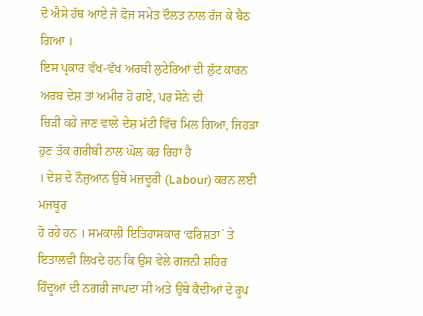ਦੋ ਐਸੇ ਹੱਥ ਆਏ ਜੋ ਫੋਜ ਸਮੇਤ ਦੌਲਤ ਨਾਲ ਰੱਜ ਕੇ ਬੈਠ ਗਿਆ ।
ਇਸ ਪ੍ਰਕਾਰ ਵੱਖ-ਵੱਖ ਅਰਬੀ ਲੁਟੇਰਿਆਂ ਦੀ ਲੁੱਟ ਕਾਰਨ ਅਰਬ ਦੇਸ਼ ਤਾਂ ਅਮੀਰ ਹੋ ਗਏ, ਪਰ ਸੋਨੇ ਦੀ
ਚਿੜੀ ਕਹੇ ਜਾਣ ਵਾਲੇ ਦੇਸ਼ ਮੱਟੀ ਵਿੱਚ ਮਿਲ ਗਿਆ, ਜਿਹੜਾ ਹੁਣ ਤੱਕ ਗਰੀਬੀ ਨਾਲ ਘੋਲ ਕਰ ਰਿਹਾ ਹੈ
। ਦੇਸ਼ ਦੇ ਨੌਜੁਆਨ ਉਥੇ ਮਜ਼ਦੂਰੀ (Labour) ਕਰਨ ਲਈ ਮਜਬੂਰ
ਹੋ ਰਹੇ ਹਨ । ਸਮਕਾਲੀ ਇਤਿਹਾਸਕਾਰ ‘ਫਰਿਸ਼ਤਾ` ਤੇ ਇਤਾਲਵੀ ਲਿਖਦੇ ਹਨ ਕਿ ਉਸ ਵੇਲੇ ਗਜ਼ਨੀ ਸ਼ਹਿਰ
ਹਿੰਦੂਆਂ ਦੀ ਨਗਰੀ ਜਾਪਦਾ ਸੀ ਅਤੇ ਉਥੇ ਕੈਦੀਆਂ ਦੇ ਰੂਪ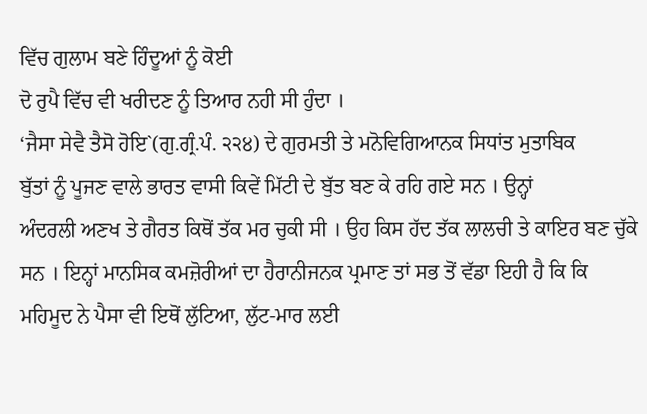ਵਿੱਚ ਗੁਲਾਮ ਬਣੇ ਹਿੰਦੂਆਂ ਨੂੰ ਕੋਈ
ਦੋ ਰੁਪੈ ਵਿੱਚ ਵੀ ਖਰੀਦਣ ਨੂੰ ਤਿਆਰ ਨਹੀ ਸੀ ਹੁੰਦਾ ।
‘ਜੈਸਾ ਸੇਵੈ ਤੈਸੋ ਹੋਇ`(ਗੁ.ਗ੍ਰੰ.ਪੰ. ੨੨੪) ਦੇ ਗੁਰਮਤੀ ਤੇ ਮਨੋਵਿਗਿਆਨਕ ਸਿਧਾਂਤ ਮੁਤਾਬਿਕ
ਬੁੱਤਾਂ ਨੂੰ ਪੂਜਣ ਵਾਲੇ ਭਾਰਤ ਵਾਸੀ ਕਿਵੇਂ ਮਿੱਟੀ ਦੇ ਬੁੱਤ ਬਣ ਕੇ ਰਹਿ ਗਏ ਸਨ । ਉਨ੍ਹਾਂ
ਅੰਦਰਲੀ ਅਣਖ ਤੇ ਗੈਰਤ ਕਿਥੋਂ ਤੱਕ ਮਰ ਚੁਕੀ ਸੀ । ਉਹ ਕਿਸ ਹੱਦ ਤੱਕ ਲਾਲਚੀ ਤੇ ਕਾਇਰ ਬਣ ਚੁੱਕੇ
ਸਨ । ਇਨ੍ਹਾਂ ਮਾਨਸਿਕ ਕਮਜ਼ੋਰੀਆਂ ਦਾ ਹੈਰਾਨੀਜਨਕ ਪ੍ਰਮਾਣ ਤਾਂ ਸਭ ਤੋਂ ਵੱਡਾ ਇਹੀ ਹੈ ਕਿ ਕਿ
ਮਹਿਮੂਦ ਨੇ ਪੈਸਾ ਵੀ ਇਥੋਂ ਲੁੱਟਿਆ, ਲੁੱਟ-ਮਾਰ ਲਈ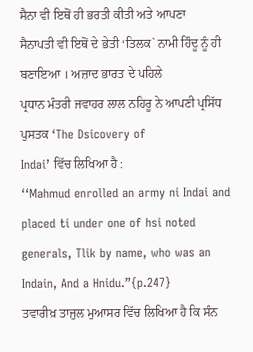ਸੈਨਾ ਵੀ ਇਥੋਂ ਹੀ ਭਰਤੀ ਕੀਤੀ ਅਤੇ ਆਪਣਾ
ਸੈਨਾਪਤੀ ਵੀ ਇਥੋਂ ਦੇ ਭੇਤੀ ‘ਤਿਲਕ` ਨਾਮੀ ਹਿੰਦੂ ਨੂੰ ਹੀ ਬਣਾਇਆ । ਅਜ਼ਾਦ ਭਾਰਤ ਦੇ ਪਹਿਲੇ
ਪ੍ਰਧਾਨ ਮੰਤਰੀ ਜਵਾਹਰ ਲਾਲ ਨਹਿਰੂ ਨੇ ਆਪਣੀ ਪ੍ਰਸਿੱਧ ਪੁਸਤਕ ‘The Dsicovery of
Indai’ ਵਿੱਚ ਲਿਖਿਆ ਹੈ :
‘‘Mahmud enrolled an army ni Indai and placed ti under one of hsi noted
generals, Tlik by name, who was an Indain, And a Hnidu.”{p.247}
ਤਵਾਰੀਖ਼ ਤਾਜੁਲ ਮੁਆਸਰ ਵਿੱਚ ਲਿਖਿਆ ਹੈ ਕਿ ਸੰਨ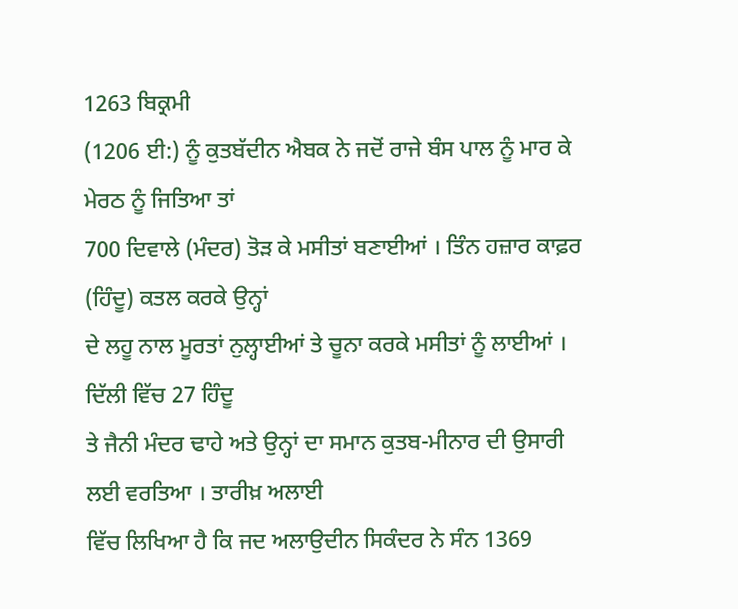1263 ਬਿਕ੍ਰਮੀ
(1206 ਈ:) ਨੂੰ ਕੁਤਬੱਦੀਨ ਐਬਕ ਨੇ ਜਦੋਂ ਰਾਜੇ ਬੰਸ ਪਾਲ ਨੂੰ ਮਾਰ ਕੇ ਮੇਰਠ ਨੂੰ ਜਿਤਿਆ ਤਾਂ
700 ਦਿਵਾਲੇ (ਮੰਦਰ) ਤੋੜ ਕੇ ਮਸੀਤਾਂ ਬਣਾਈਆਂ । ਤਿੰਨ ਹਜ਼ਾਰ ਕਾਫ਼ਰ (ਹਿੰਦੂ) ਕਤਲ ਕਰਕੇ ਉਨ੍ਹਾਂ
ਦੇ ਲਹੂ ਨਾਲ ਮੂਰਤਾਂ ਨੁਲ੍ਹਾਈਆਂ ਤੇ ਚੂਨਾ ਕਰਕੇ ਮਸੀਤਾਂ ਨੂੰ ਲਾਈਆਂ । ਦਿੱਲੀ ਵਿੱਚ 27 ਹਿੰਦੂ
ਤੇ ਜੈਨੀ ਮੰਦਰ ਢਾਹੇ ਅਤੇ ਉਨ੍ਹਾਂ ਦਾ ਸਮਾਨ ਕੁਤਬ-ਮੀਨਾਰ ਦੀ ਉਸਾਰੀ ਲਈ ਵਰਤਿਆ । ਤਾਰੀਖ਼ ਅਲਾਈ
ਵਿੱਚ ਲਿਖਿਆ ਹੈ ਕਿ ਜਦ ਅਲਾਉਦੀਨ ਸਿਕੰਦਰ ਨੇ ਸੰਨ 1369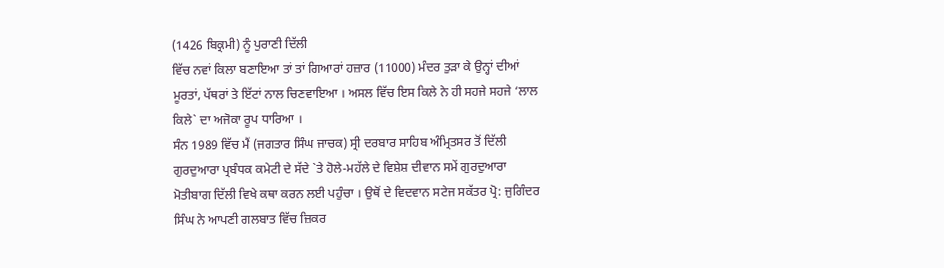(1426 ਬਿਕ੍ਰਮੀ) ਨੂੰ ਪੁਰਾਣੀ ਦਿੱਲੀ
ਵਿੱਚ ਨਵਾਂ ਕਿਲਾ ਬਣਾਇਆ ਤਾਂ ਤਾਂ ਗਿਆਰਾਂ ਹਜ਼ਾਰ (11000) ਮੰਦਰ ਤੁੜਾ ਕੇ ਉਨ੍ਹਾਂ ਦੀਆਂ
ਮੂਰਤਾਂ, ਪੱਥਰਾਂ ਤੇ ਇੱਟਾਂ ਨਾਲ ਚਿਣਵਾਇਆ । ਅਸਲ ਵਿੱਚ ਇਸ ਕਿਲੇ ਨੇ ਹੀ ਸਹਜੇ ਸਹਜੇ ‘ਲਾਲ
ਕਿਲੇ` ਦਾ ਅਜੋਕਾ ਰੂਪ ਧਾਰਿਆ ।
ਸੰਨ 1989 ਵਿੱਚ ਮੈਂ (ਜਗਤਾਰ ਸਿੰਘ ਜਾਚਕ) ਸ੍ਰੀ ਦਰਬਾਰ ਸਾਹਿਬ ਅੰਮ੍ਰਿਤਸਰ ਤੋਂ ਦਿੱਲੀ
ਗੁਰਦੁਆਰਾ ਪ੍ਰਬੰਧਕ ਕਮੇਟੀ ਦੇ ਸੱਦੇ `ਤੇ ਹੋਲੇ-ਮਹੱਲੇ ਦੇ ਵਿਸ਼ੇਸ਼ ਦੀਵਾਨ ਸਮੇਂ ਗੁਰਦੁਆਰਾ
ਮੋਤੀਬਾਗ ਦਿੱਲੀ ਵਿਖੇ ਕਥਾ ਕਰਨ ਲਈ ਪਹੁੰਚਾ । ਉਥੋਂ ਦੇ ਵਿਦਵਾਨ ਸਟੇਜ ਸਕੱਤਰ ਪ੍ਰੋ: ਜੁਗਿੰਦਰ
ਸਿੰਘ ਨੇ ਆਪਣੀ ਗਲਬਾਤ ਵਿੱਚ ਜ਼ਿਕਰ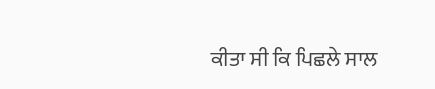ਕੀਤਾ ਸੀ ਕਿ ਪਿਛਲੇ ਸਾਲ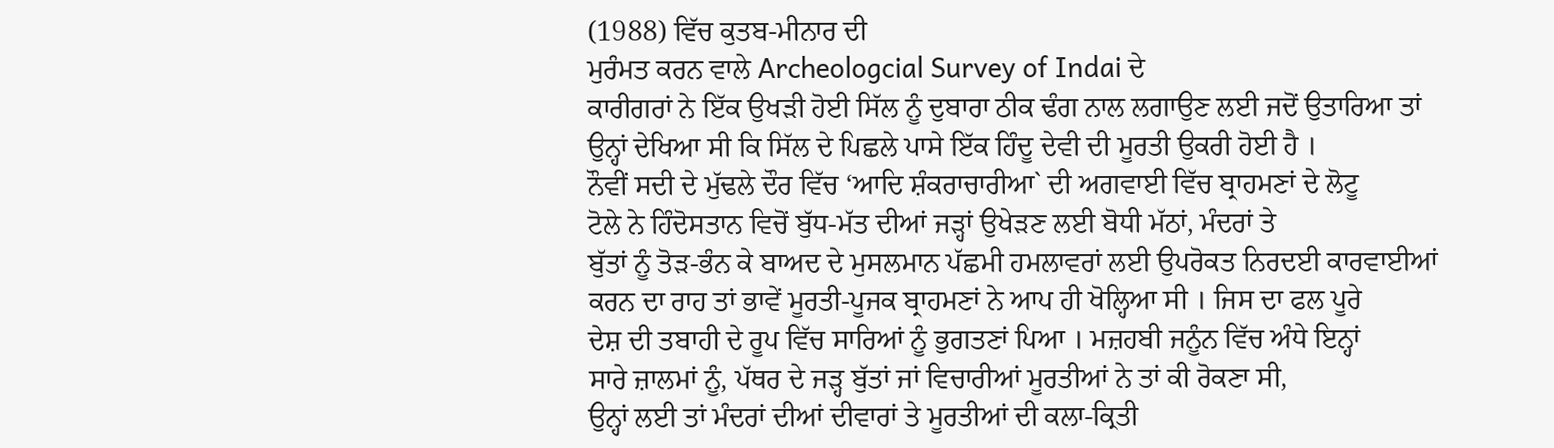(1988) ਵਿੱਚ ਕੁਤਬ-ਮੀਨਾਰ ਦੀ
ਮੁਰੰਮਤ ਕਰਨ ਵਾਲੇ Archeologcial Survey of Indai ਦੇ
ਕਾਰੀਗਰਾਂ ਨੇ ਇੱਕ ਉਖੜੀ ਹੋਈ ਸਿੱਲ ਨੂੰ ਦੁਬਾਰਾ ਠੀਕ ਢੰਗ ਨਾਲ ਲਗਾਉਣ ਲਈ ਜਦੋਂ ਉਤਾਰਿਆ ਤਾਂ
ਉਨ੍ਹਾਂ ਦੇਖਿਆ ਸੀ ਕਿ ਸਿੱਲ ਦੇ ਪਿਛਲੇ ਪਾਸੇ ਇੱਕ ਹਿੰਦੂ ਦੇਵੀ ਦੀ ਮੂਰਤੀ ਉਕਰੀ ਹੋਈ ਹੈ ।
ਨੌਵੀਂ ਸਦੀ ਦੇ ਮੁੱਢਲੇ ਦੌਰ ਵਿੱਚ ‘ਆਦਿ ਸ਼ੰਕਰਾਚਾਰੀਆ` ਦੀ ਅਗਵਾਈ ਵਿੱਚ ਬ੍ਰਾਹਮਣਾਂ ਦੇ ਲੋਟੂ
ਟੋਲੇ ਨੇ ਹਿੰਦੋਸਤਾਨ ਵਿਚੋਂ ਬੁੱਧ-ਮੱਤ ਦੀਆਂ ਜੜ੍ਹਾਂ ਉਖੇੜਣ ਲਈ ਬੋਧੀ ਮੱਠਾਂ, ਮੰਦਰਾਂ ਤੇ
ਬੁੱਤਾਂ ਨੂੰ ਤੋੜ-ਭੰਨ ਕੇ ਬਾਅਦ ਦੇ ਮੁਸਲਮਾਨ ਪੱਛਮੀ ਹਮਲਾਵਰਾਂ ਲਈ ਉਪਰੋਕਤ ਨਿਰਦਈ ਕਾਰਵਾਈਆਂ
ਕਰਨ ਦਾ ਰਾਹ ਤਾਂ ਭਾਵੇਂ ਮੂਰਤੀ-ਪੂਜਕ ਬ੍ਰਾਹਮਣਾਂ ਨੇ ਆਪ ਹੀ ਖੋਲ੍ਹਿਆ ਸੀ । ਜਿਸ ਦਾ ਫਲ ਪੂਰੇ
ਦੇਸ਼ ਦੀ ਤਬਾਹੀ ਦੇ ਰੂਪ ਵਿੱਚ ਸਾਰਿਆਂ ਨੂੰ ਭੁਗਤਣਾਂ ਪਿਆ । ਮਜ਼ਹਬੀ ਜਨੂੰਨ ਵਿੱਚ ਅੰਧੇ ਇਨ੍ਹਾਂ
ਸਾਰੇ ਜ਼ਾਲਮਾਂ ਨੂੰ, ਪੱਥਰ ਦੇ ਜੜ੍ਹ ਬੁੱਤਾਂ ਜਾਂ ਵਿਚਾਰੀਆਂ ਮੂਰਤੀਆਂ ਨੇ ਤਾਂ ਕੀ ਰੋਕਣਾ ਸੀ,
ਉਨ੍ਹਾਂ ਲਈ ਤਾਂ ਮੰਦਰਾਂ ਦੀਆਂ ਦੀਵਾਰਾਂ ਤੇ ਮੂਰਤੀਆਂ ਦੀ ਕਲਾ-ਕ੍ਰਿਤੀ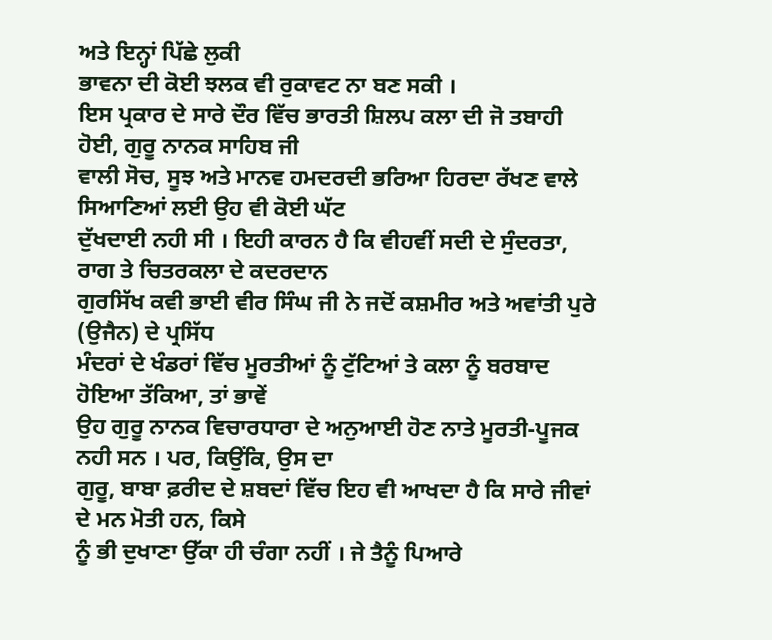ਅਤੇ ਇਨ੍ਹਾਂ ਪਿੱਛੇ ਲੁਕੀ
ਭਾਵਨਾ ਦੀ ਕੋਈ ਝਲਕ ਵੀ ਰੁਕਾਵਟ ਨਾ ਬਣ ਸਕੀ ।
ਇਸ ਪ੍ਰਕਾਰ ਦੇ ਸਾਰੇ ਦੌਰ ਵਿੱਚ ਭਾਰਤੀ ਸ਼ਿਲਪ ਕਲਾ ਦੀ ਜੋ ਤਬਾਹੀ ਹੋਈ, ਗੁਰੂ ਨਾਨਕ ਸਾਹਿਬ ਜੀ
ਵਾਲੀ ਸੋਚ, ਸੂਝ ਅਤੇ ਮਾਨਵ ਹਮਦਰਦੀ ਭਰਿਆ ਹਿਰਦਾ ਰੱਖਣ ਵਾਲੇ ਸਿਆਣਿਆਂ ਲਈ ਉਹ ਵੀ ਕੋਈ ਘੱਟ
ਦੁੱਖਦਾਈ ਨਹੀ ਸੀ । ਇਹੀ ਕਾਰਨ ਹੈ ਕਿ ਵੀਹਵੀਂ ਸਦੀ ਦੇ ਸੁੰਦਰਤਾ, ਰਾਗ ਤੇ ਚਿਤਰਕਲਾ ਦੇ ਕਦਰਦਾਨ
ਗੁਰਸਿੱਖ ਕਵੀ ਭਾਈ ਵੀਰ ਸਿੰਘ ਜੀ ਨੇ ਜਦੋਂ ਕਸ਼ਮੀਰ ਅਤੇ ਅਵਾਂਤੀ ਪੁਰੇ (ਉਜੈਨ) ਦੇ ਪ੍ਰਸਿੱਧ
ਮੰਦਰਾਂ ਦੇ ਖੰਡਰਾਂ ਵਿੱਚ ਮੂਰਤੀਆਂ ਨੂੰ ਟੁੱਟਿਆਂ ਤੇ ਕਲਾ ਨੂੰ ਬਰਬਾਦ ਹੋਇਆ ਤੱਕਿਆ, ਤਾਂ ਭਾਵੇਂ
ਉਹ ਗੁਰੂ ਨਾਨਕ ਵਿਚਾਰਧਾਰਾ ਦੇ ਅਨੁਆਈ ਹੋਣ ਨਾਤੇ ਮੂਰਤੀ-ਪੂਜਕ ਨਹੀ ਸਨ । ਪਰ, ਕਿਉਂਕਿ, ਉਸ ਦਾ
ਗੁਰੂ, ਬਾਬਾ ਫ਼ਰੀਦ ਦੇ ਸ਼ਬਦਾਂ ਵਿੱਚ ਇਹ ਵੀ ਆਖਦਾ ਹੈ ਕਿ ਸਾਰੇ ਜੀਵਾਂ ਦੇ ਮਨ ਮੋਤੀ ਹਨ, ਕਿਸੇ
ਨੂੰ ਭੀ ਦੁਖਾਣਾ ਉੱਕਾ ਹੀ ਚੰਗਾ ਨਹੀਂ । ਜੇ ਤੈਨੂੰ ਪਿਆਰੇ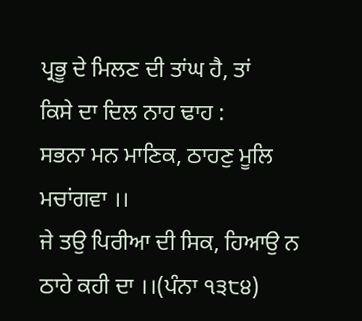ਪ੍ਰਭੂ ਦੇ ਮਿਲਣ ਦੀ ਤਾਂਘ ਹੈ, ਤਾਂ
ਕਿਸੇ ਦਾ ਦਿਲ ਨਾਹ ਢਾਹ :
ਸਭਨਾ ਮਨ ਮਾਣਿਕ, ਠਾਹਣੁ ਮੂਲਿ ਮਚਾਂਗਵਾ ।।
ਜੇ ਤਉ ਪਿਰੀਆ ਦੀ ਸਿਕ, ਹਿਆਉ ਨ ਠਾਹੇ ਕਹੀ ਦਾ ।।(ਪੰਨਾ ੧੩੮੪)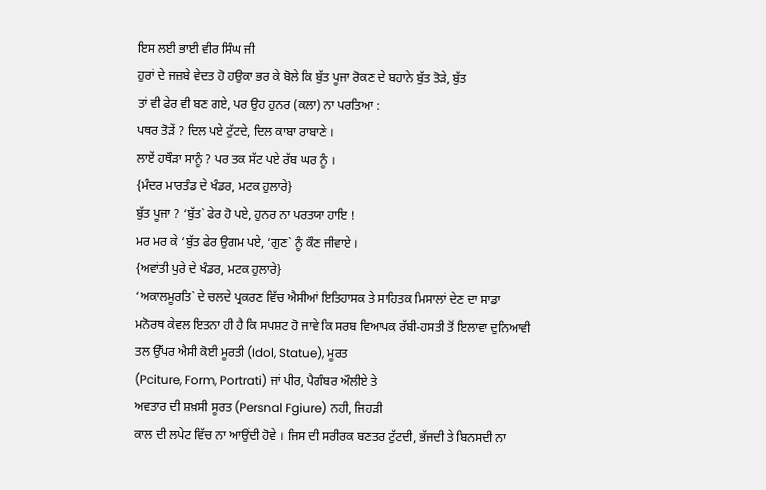ਇਸ ਲਈ ਭਾਈ ਵੀਰ ਸਿੰਘ ਜੀ
ਹੁਰਾਂ ਦੇ ਜਜ਼ਬੇ ਵੇਦਤ ਹੋ ਹਉਕਾ ਭਰ ਕੇ ਬੋਲੇ ਕਿ ਬੁੱਤ ਪੂਜਾ ਰੋਕਣ ਦੇ ਬਹਾਨੇ ਬੁੱਤ ਤੋੜੇ, ਬੁੱਤ
ਤਾਂ ਵੀ ਫੇਰ ਵੀ ਬਣ ਗਏ, ਪਰ ਉਹ ਹੁਨਰ (ਕਲਾ) ਨਾ ਪਰਤਿਆ :
ਪਥਰ ਤੋੜੇਂ ? ਦਿਲ ਪਏ ਟੁੱਟਦੇ, ਦਿਲ ਕਾਬਾ ਰਾਬਾਣੇ ।
ਲਾਏਂ ਹਥੌੜਾ ਸਾਨੂੰ ? ਪਰ ਤਕ ਸੱਟ ਪਏ ਰੱਬ ਘਰ ਨੂੰ ।
{ਮੰਦਰ ਮਾਰਤੰਡ ਦੇ ਖੰਡਰ, ਮਟਕ ਹੁਲਾਰੇ}
ਬੁੱਤ ਪੂਜਾ ? ‘ਬੁੱਤ` ਫੇਰ ਹੋ ਪਏ, ਹੁਨਰ ਨਾ ਪਰਤਯਾ ਹਾਇ !
ਮਰ ਮਰ ਕੇ ‘ਬੁੱਤ ਫੇਰ ਉਗਮ ਪਏ, ‘ਗੁਣ` ਨੂੰ ਕੌਣ ਜੀਵਾਏ ।
{ਅਵਾਂਤੀ ਪੁਰੇ ਦੇ ਖੰਡਰ, ਮਟਕ ਹੁਲਾਰੇ}
‘ਅਕਾਲਮੂਰਤਿ` ਦੇ ਚਲਦੇ ਪ੍ਰਕਰਣ ਵਿੱਚ ਐਸੀਆਂ ਇਤਿਹਾਸਕ ਤੇ ਸਾਹਿਤਕ ਮਿਸਾਲਾਂ ਦੇਣ ਦਾ ਸਾਡਾ
ਮਨੋਰਥ ਕੇਵਲ ਇਤਨਾ ਹੀ ਹੈ ਕਿ ਸਪਸ਼ਟ ਹੋ ਜਾਵੇ ਕਿ ਸਰਬ ਵਿਆਪਕ ਰੱਬੀ-ਹਸਤੀ ਤੋਂ ਇਲਾਵਾ ਦੁਨਿਆਵੀ
ਤਲ ਉੱਪਰ ਐਸੀ ਕੋਈ ਮੂਰਤੀ (Idol, Statue), ਮੂਰਤ
(Pciture, Form, Portrati) ਜਾਂ ਪੀਰ, ਪੈਗੰਬਰ ਔਲੀਏ ਤੇ
ਅਵਤਾਰ ਦੀ ਸ਼ਖ਼ਸੀ ਸੂਰਤ (Persnal Fgiure) ਨਹੀ, ਜਿਹੜੀ
ਕਾਲ ਦੀ ਲਪੇਟ ਵਿੱਚ ਨਾ ਆਉਂਦੀ ਹੋਵੇ । ਜਿਸ ਦੀ ਸਰੀਰਕ ਬਣਤਰ ਟੁੱਟਦੀ, ਭੱਜਦੀ ਤੇ ਬਿਨਸਦੀ ਨਾ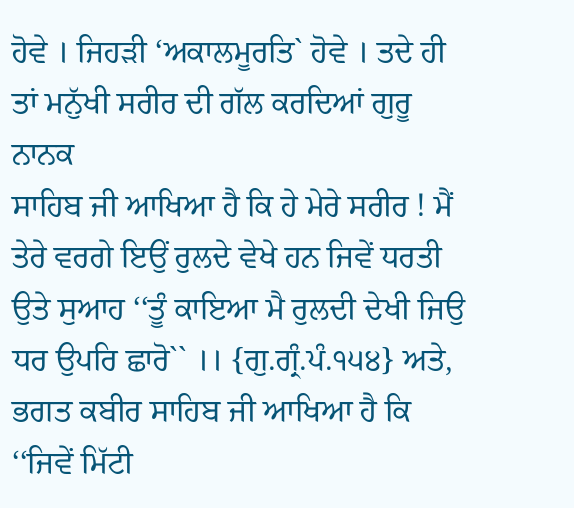ਹੋਵੇ । ਜਿਹੜੀ ‘ਅਕਾਲਮੂਰਤਿ` ਹੋਵੇ । ਤਦੇ ਹੀ ਤਾਂ ਮਨੁੱਖੀ ਸਰੀਰ ਦੀ ਗੱਲ ਕਰਦਿਆਂ ਗੁਰੂ ਨਾਨਕ
ਸਾਹਿਬ ਜੀ ਆਖਿਆ ਹੈ ਕਿ ਹੇ ਮੇਰੇ ਸਰੀਰ ! ਮੈਂ ਤੇਰੇ ਵਰਗੇ ਇਉਂ ਰੁਲਦੇ ਵੇਖੇ ਹਨ ਜਿਵੇਂ ਧਰਤੀ
ਉਤੇ ਸੁਆਹ ‘‘ਤੂੰ ਕਾਇਆ ਮੈ ਰੁਲਦੀ ਦੇਖੀ ਜਿਉ ਧਰ ਉਪਰਿ ਛਾਰੋ`` ।। {ਗੁ.ਗ੍ਰੰ.ਪੰ.੧੫੪} ਅਤੇ,
ਭਗਤ ਕਬੀਰ ਸਾਹਿਬ ਜੀ ਆਖਿਆ ਹੈ ਕਿ ‘‘ਜਿਵੇਂ ਮਿੱਟੀ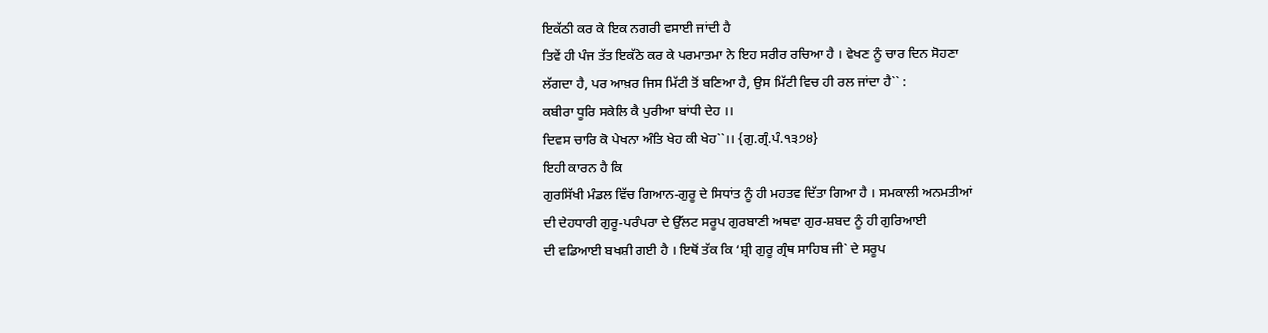ਇਕੱਠੀ ਕਰ ਕੇ ਇਕ ਨਗਰੀ ਵਸਾਈ ਜਾਂਦੀ ਹੈ
ਤਿਵੇਂ ਹੀ ਪੰਜ ਤੱਤ ਇਕੱਠੇ ਕਰ ਕੇ ਪਰਮਾਤਮਾ ਨੇ ਇਹ ਸਰੀਰ ਰਚਿਆ ਹੈ । ਵੇਖਣ ਨੂੰ ਚਾਰ ਦਿਨ ਸੋਹਣਾ
ਲੱਗਦਾ ਹੈ, ਪਰ ਆਖ਼ਰ ਜਿਸ ਮਿੱਟੀ ਤੋਂ ਬਣਿਆ ਹੈ, ਉਸ ਮਿੱਟੀ ਵਿਚ ਹੀ ਰਲ ਜਾਂਦਾ ਹੈ`` :
ਕਬੀਰਾ ਧੂਰਿ ਸਕੇਲਿ ਕੈ ਪੁਰੀਆ ਬਾਂਧੀ ਦੇਹ ।।
ਦਿਵਸ ਚਾਰਿ ਕੋ ਪੇਖਨਾ ਅੰਤਿ ਖੇਹ ਕੀ ਖੇਹ``।। {ਗੁ.ਗ੍ਰੰ.ਪੰ.੧੩੭੪}
ਇਹੀ ਕਾਰਨ ਹੈ ਕਿ
ਗੁਰਸਿੱਖੀ ਮੰਡਲ ਵਿੱਚ ਗਿਆਨ-ਗੁਰੂ ਦੇ ਸਿਧਾਂਤ ਨੂੰ ਹੀ ਮਹਤਵ ਦਿੱਤਾ ਗਿਆ ਹੈ । ਸਮਕਾਲੀ ਅਨਮਤੀਆਂ
ਦੀ ਦੇਹਧਾਰੀ ਗੁਰੂ-ਪਰੰਪਰਾ ਦੇ ਉੱਲਟ ਸਰੂਪ ਗੁਰਬਾਣੀ ਅਥਵਾ ਗੁਰ-ਸ਼ਬਦ ਨੂੰ ਹੀ ਗੁਰਿਆਈ
ਦੀ ਵਡਿਆਈ ਬਖਸ਼ੀ ਗਈ ਹੈ । ਇਥੋਂ ਤੱਕ ਕਿ ‘ਸ਼੍ਰੀ ਗੁਰੂ ਗ੍ਰੰਥ ਸਾਹਿਬ ਜੀ` ਦੇ ਸਰੂਪ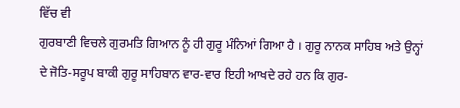ਵਿੱਚ ਵੀ
ਗੁਰਬਾਣੀ ਵਿਚਲੇ ਗੁਰਮਤਿ ਗਿਆਨ ਨੂੰ ਹੀ ਗੁਰੂ ਮੰਨਿਆਂ ਗਿਆ ਹੈ । ਗੁਰੂ ਨਾਨਕ ਸਾਹਿਬ ਅਤੇ ਉਨ੍ਹਾਂ
ਦੇ ਜੋਤਿ-ਸਰੂਪ ਬਾਕੀ ਗੁਰੂ ਸਾਹਿਬਾਨ ਵਾਰ-ਵਾਰ ਇਹੀ ਆਖਦੇ ਰਹੇ ਹਨ ਕਿ ਗੁਰ-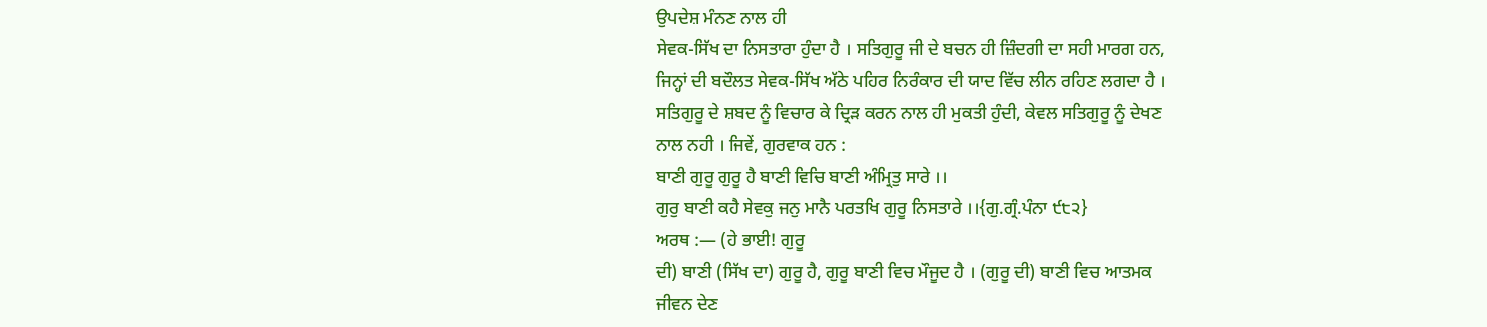ਉਪਦੇਸ਼ ਮੰਨਣ ਨਾਲ ਹੀ
ਸੇਵਕ-ਸਿੱਖ ਦਾ ਨਿਸਤਾਰਾ ਹੁੰਦਾ ਹੈ । ਸਤਿਗੁਰੂ ਜੀ ਦੇ ਬਚਨ ਹੀ ਜ਼ਿੰਦਗੀ ਦਾ ਸਹੀ ਮਾਰਗ ਹਨ,
ਜਿਨ੍ਹਾਂ ਦੀ ਬਦੌਲਤ ਸੇਵਕ-ਸਿੱਖ ਅੱਠੇ ਪਹਿਰ ਨਿਰੰਕਾਰ ਦੀ ਯਾਦ ਵਿੱਚ ਲੀਨ ਰਹਿਣ ਲਗਦਾ ਹੈ ।
ਸਤਿਗੁਰੂ ਦੇ ਸ਼ਬਦ ਨੂੰ ਵਿਚਾਰ ਕੇ ਦ੍ਰਿੜ ਕਰਨ ਨਾਲ ਹੀ ਮੁਕਤੀ ਹੁੰਦੀ, ਕੇਵਲ ਸਤਿਗੁਰੂ ਨੂੰ ਦੇਖਣ
ਨਾਲ ਨਹੀ । ਜਿਵੇਂ, ਗੁਰਵਾਕ ਹਨ :
ਬਾਣੀ ਗੁਰੂ ਗੁਰੂ ਹੈ ਬਾਣੀ ਵਿਚਿ ਬਾਣੀ ਅੰਮ੍ਰਿਤੁ ਸਾਰੇ ।।
ਗੁਰੁ ਬਾਣੀ ਕਹੈ ਸੇਵਕੁ ਜਨੁ ਮਾਨੈ ਪਰਤਖਿ ਗੁਰੂ ਨਿਸਤਾਰੇ ।।{ਗੁ.ਗ੍ਰੰ.ਪੰਨਾ ੯੮੨}
ਅਰਥ :— (ਹੇ ਭਾਈ! ਗੁਰੂ
ਦੀ) ਬਾਣੀ (ਸਿੱਖ ਦਾ) ਗੁਰੂ ਹੈ, ਗੁਰੂ ਬਾਣੀ ਵਿਚ ਮੌਜੂਦ ਹੈ । (ਗੁਰੂ ਦੀ) ਬਾਣੀ ਵਿਚ ਆਤਮਕ
ਜੀਵਨ ਦੇਣ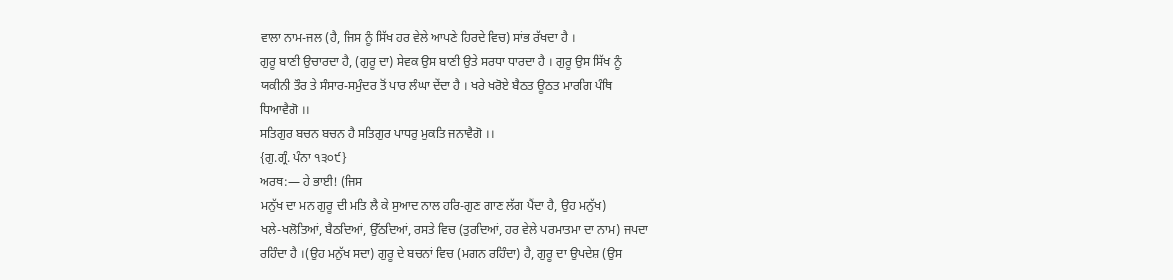ਵਾਲਾ ਨਾਮ-ਜਲ (ਹੈ, ਜਿਸ ਨੂੰ ਸਿੱਖ ਹਰ ਵੇਲੇ ਆਪਣੇ ਹਿਰਦੇ ਵਿਚ) ਸਾਂਭ ਰੱਖਦਾ ਹੈ ।
ਗੁਰੂ ਬਾਣੀ ਉਚਾਰਦਾ ਹੈ, (ਗੁਰੂ ਦਾ) ਸੇਵਕ ਉਸ ਬਾਣੀ ਉਤੇ ਸਰਧਾ ਧਾਰਦਾ ਹੈ । ਗੁਰੂ ਉਸ ਸਿੱਖ ਨੂੰ
ਯਕੀਨੀ ਤੌਰ ਤੇ ਸੰਸਾਰ-ਸਮੁੰਦਰ ਤੋਂ ਪਾਰ ਲੰਘਾ ਦੇਂਦਾ ਹੈ । ਖਰੇ ਖਰੋਏ ਬੈਠਤ ਊਠਤ ਮਾਰਗਿ ਪੰਥਿ
ਧਿਆਵੈਗੋ ।।
ਸਤਿਗੁਰ ਬਚਨ ਬਚਨ ਹੈ ਸਤਿਗੁਰ ਪਾਧਰੁ ਮੁਕਤਿ ਜਨਾਵੈਗੋ ।।
{ਗੁ.ਗ੍ਰੰ. ਪੰਨਾ ੧੩੦੯}
ਅਰਥ:— ਹੇ ਭਾਈ! (ਜਿਸ
ਮਨੁੱਖ ਦਾ ਮਨ ਗੁਰੂ ਦੀ ਮਤਿ ਲੈ ਕੇ ਸੁਆਦ ਨਾਲ ਹਰਿ-ਗੁਣ ਗਾਣ ਲੱਗ ਪੈਂਦਾ ਹੈ, ਉਹ ਮਨੁੱਖ)
ਖਲੇ-ਖਲੋਤਿਆਂ, ਬੈਠਦਿਆਂ, ਉੱਠਦਿਆਂ, ਰਸਤੇ ਵਿਚ (ਤੁਰਦਿਆਂ, ਹਰ ਵੇਲੇ ਪਰਮਾਤਮਾ ਦਾ ਨਾਮ) ਜਪਦਾ
ਰਹਿੰਦਾ ਹੈ ।(ਉਹ ਮਨੁੱਖ ਸਦਾ) ਗੁਰੂ ਦੇ ਬਚਨਾਂ ਵਿਚ (ਮਗਨ ਰਹਿੰਦਾ) ਹੈ, ਗੁਰੂ ਦਾ ਉਪਦੇਸ਼ (ਉਸ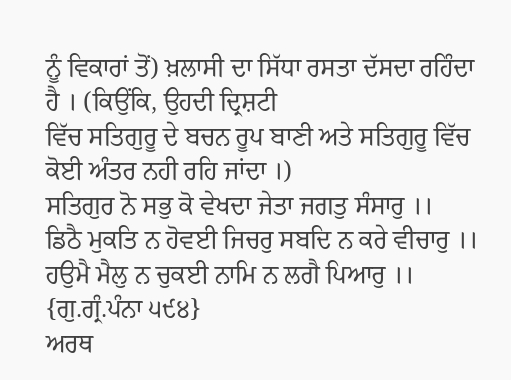ਨੂੰ ਵਿਕਾਰਾਂ ਤੋਂ) ਖ਼ਲਾਸੀ ਦਾ ਸਿੱਧਾ ਰਸਤਾ ਦੱਸਦਾ ਰਹਿੰਦਾ ਹੈ । (ਕਿਉਂਕਿ, ਉਹਦੀ ਦ੍ਰਿਸ਼ਟੀ
ਵਿੱਚ ਸਤਿਗੁਰੂ ਦੇ ਬਚਨ ਰੂਪ ਬਾਣੀ ਅਤੇ ਸਤਿਗੁਰੂ ਵਿੱਚ ਕੋਈ ਅੰਤਰ ਨਹੀ ਰਹਿ ਜਾਂਦਾ ।)
ਸਤਿਗੁਰ ਨੋ ਸਭੁ ਕੋ ਵੇਖਦਾ ਜੇਤਾ ਜਗਤੁ ਸੰਸਾਰੁ ।।
ਡਿਠੈ ਮੁਕਤਿ ਨ ਹੋਵਈ ਜਿਚਰੁ ਸਬਦਿ ਨ ਕਰੇ ਵੀਚਾਰੁ ।।
ਹਉਮੈ ਮੈਲੁ ਨ ਚੁਕਈ ਨਾਮਿ ਨ ਲਗੈ ਪਿਆਰੁ ।। {ਗੁ.ਗ੍ਰੰ.ਪੰਨਾ ੫੯੪}
ਅਰਥ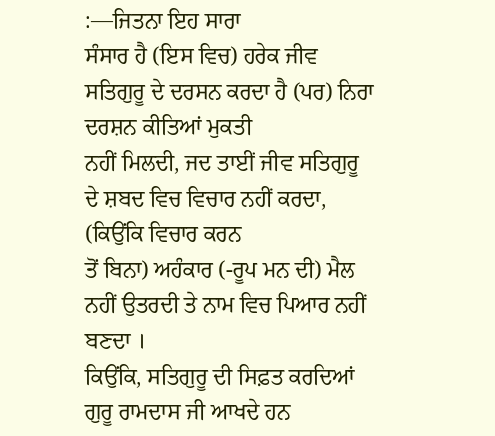:—ਜਿਤਨਾ ਇਹ ਸਾਰਾ
ਸੰਸਾਰ ਹੈ (ਇਸ ਵਿਚ) ਹਰੇਕ ਜੀਵ ਸਤਿਗੁਰੂ ਦੇ ਦਰਸਨ ਕਰਦਾ ਹੈ (ਪਰ) ਨਿਰਾ ਦਰਸ਼ਨ ਕੀਤਿਆਂ ਮੁਕਤੀ
ਨਹੀਂ ਮਿਲਦੀ, ਜਦ ਤਾਈਂ ਜੀਵ ਸਤਿਗੁਰੂ ਦੇ ਸ਼ਬਦ ਵਿਚ ਵਿਚਾਰ ਨਹੀਂ ਕਰਦਾ, (ਕਿਉਂਕਿ ਵਿਚਾਰ ਕਰਨ
ਤੋਂ ਬਿਨਾ) ਅਹੰਕਾਰ (-ਰੂਪ ਮਨ ਦੀ) ਮੈਲ ਨਹੀਂ ਉਤਰਦੀ ਤੇ ਨਾਮ ਵਿਚ ਪਿਆਰ ਨਹੀਂ ਬਣਦਾ ।
ਕਿਉਂਕਿ, ਸਤਿਗੁਰੂ ਦੀ ਸਿਫ਼ਤ ਕਰਦਿਆਂ ਗੁਰੂ ਰਾਮਦਾਸ ਜੀ ਆਖਦੇ ਹਨ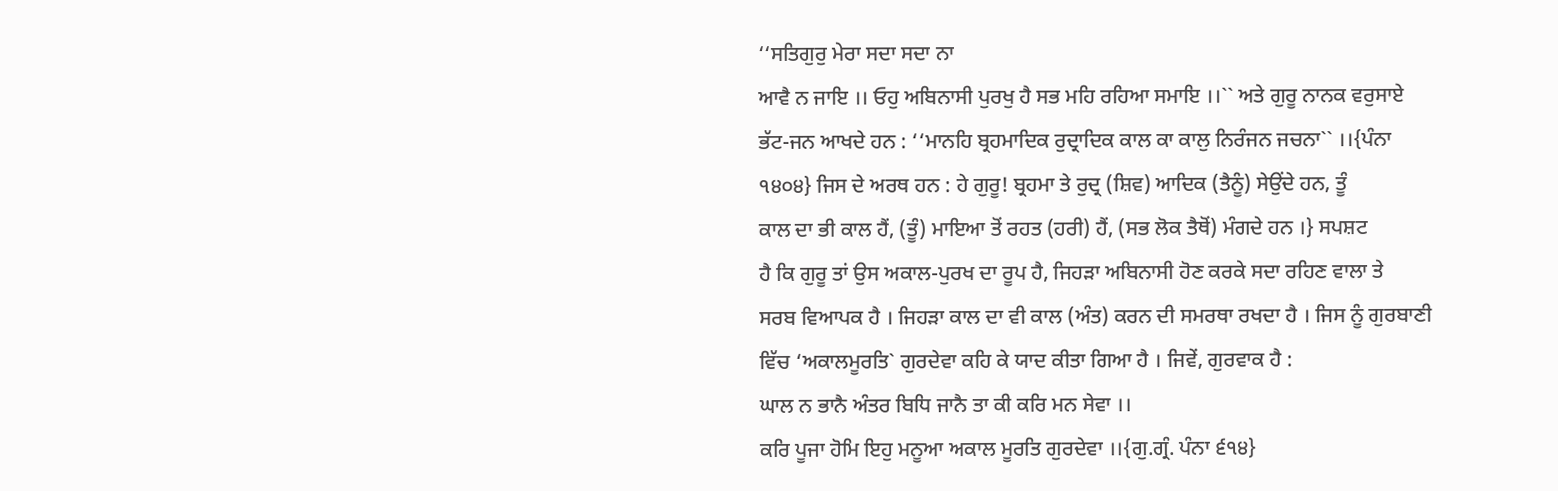‘‘ਸਤਿਗੁਰੁ ਮੇਰਾ ਸਦਾ ਸਦਾ ਨਾ
ਆਵੈ ਨ ਜਾਇ ।। ਓਹੁ ਅਬਿਨਾਸੀ ਪੁਰਖੁ ਹੈ ਸਭ ਮਹਿ ਰਹਿਆ ਸਮਾਇ ।।`` ਅਤੇ ਗੁਰੂ ਨਾਨਕ ਵਰੁਸਾਏ
ਭੱਟ-ਜਨ ਆਖਦੇ ਹਨ : ‘‘ਮਾਨਹਿ ਬ੍ਰਹਮਾਦਿਕ ਰੁਦ੍ਰਾਦਿਕ ਕਾਲ ਕਾ ਕਾਲੁ ਨਿਰੰਜਨ ਜਚਨਾ`` ।।{ਪੰਨਾ
੧੪੦੪} ਜਿਸ ਦੇ ਅਰਥ ਹਨ : ਹੇ ਗੁਰੂ! ਬ੍ਰਹਮਾ ਤੇ ਰੁਦ੍ਰ (ਸ਼ਿਵ) ਆਦਿਕ (ਤੈਨੂੰ) ਸੇਉਂਦੇ ਹਨ, ਤੂੰ
ਕਾਲ ਦਾ ਭੀ ਕਾਲ ਹੈਂ, (ਤੂੰ) ਮਾਇਆ ਤੋਂ ਰਹਤ (ਹਰੀ) ਹੈਂ, (ਸਭ ਲੋਕ ਤੈਥੋਂ) ਮੰਗਦੇ ਹਨ ।} ਸਪਸ਼ਟ
ਹੈ ਕਿ ਗੁਰੂ ਤਾਂ ਉਸ ਅਕਾਲ-ਪੁਰਖ ਦਾ ਰੂਪ ਹੈ, ਜਿਹੜਾ ਅਬਿਨਾਸੀ ਹੋਣ ਕਰਕੇ ਸਦਾ ਰਹਿਣ ਵਾਲਾ ਤੇ
ਸਰਬ ਵਿਆਪਕ ਹੈ । ਜਿਹੜਾ ਕਾਲ ਦਾ ਵੀ ਕਾਲ (ਅੰਤ) ਕਰਨ ਦੀ ਸਮਰਥਾ ਰਖਦਾ ਹੈ । ਜਿਸ ਨੂੰ ਗੁਰਬਾਣੀ
ਵਿੱਚ ‘ਅਕਾਲਮੂਰਤਿ` ਗੁਰਦੇਵਾ ਕਹਿ ਕੇ ਯਾਦ ਕੀਤਾ ਗਿਆ ਹੈ । ਜਿਵੇਂ, ਗੁਰਵਾਕ ਹੈ :
ਘਾਲ ਨ ਭਾਨੈ ਅੰਤਰ ਬਿਧਿ ਜਾਨੈ ਤਾ ਕੀ ਕਰਿ ਮਨ ਸੇਵਾ ।।
ਕਰਿ ਪੂਜਾ ਹੋਮਿ ਇਹੁ ਮਨੂਆ ਅਕਾਲ ਮੂਰਤਿ ਗੁਰਦੇਵਾ ।।{ਗੁ.ਗ੍ਰੰ. ਪੰਨਾ ੬੧੪}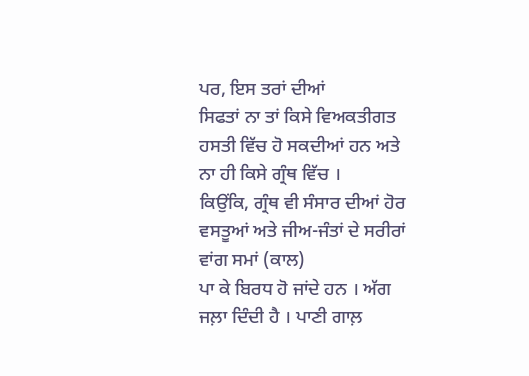ਪਰ, ਇਸ ਤਰਾਂ ਦੀਆਂ
ਸਿਫਤਾਂ ਨਾ ਤਾਂ ਕਿਸੇ ਵਿਅਕਤੀਗਤ ਹਸਤੀ ਵਿੱਚ ਹੋ ਸਕਦੀਆਂ ਹਨ ਅਤੇ ਨਾ ਹੀ ਕਿਸੇ ਗ੍ਰੰਥ ਵਿੱਚ ।
ਕਿਉਂਕਿ, ਗ੍ਰੰਥ ਵੀ ਸੰਸਾਰ ਦੀਆਂ ਹੋਰ ਵਸਤੂਆਂ ਅਤੇ ਜੀਅ-ਜੰਤਾਂ ਦੇ ਸਰੀਰਾਂ ਵਾਂਗ ਸਮਾਂ (ਕਾਲ)
ਪਾ ਕੇ ਬਿਰਧ ਹੋ ਜਾਂਦੇ ਹਨ । ਅੱਗ ਜਲ਼ਾ ਦਿੰਦੀ ਹੈ । ਪਾਣੀ ਗਾਲ਼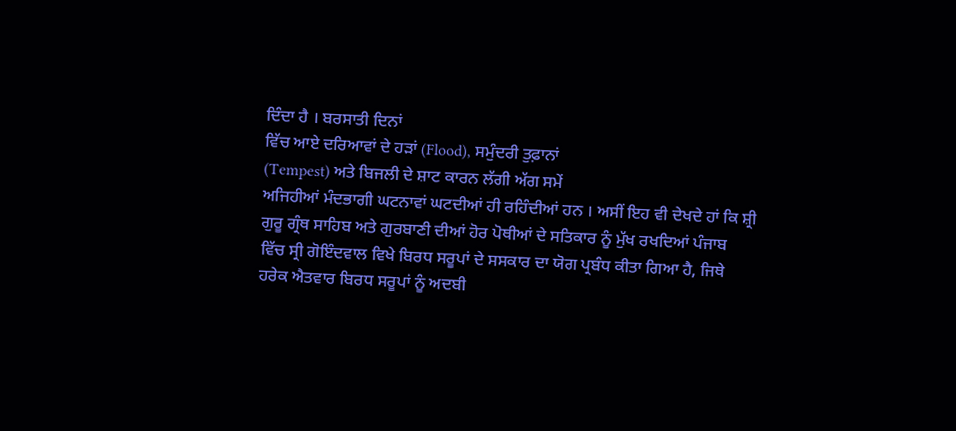ਦਿੰਦਾ ਹੈ । ਬਰਸਾਤੀ ਦਿਨਾਂ
ਵਿੱਚ ਆਏ ਦਰਿਆਵਾਂ ਦੇ ਹੜਾਂ (Flood), ਸਮੁੰਦਰੀ ਤੁਫ਼ਾਨਾਂ
(Tempest) ਅਤੇ ਬਿਜਲੀ ਦੇ ਸ਼ਾਟ ਕਾਰਨ ਲੱਗੀ ਅੱਗ ਸਮੇਂ
ਅਜਿਹੀਆਂ ਮੰਦਭਾਗੀ ਘਟਨਾਵਾਂ ਘਟਦੀਆਂ ਹੀ ਰਹਿੰਦੀਆਂ ਹਨ । ਅਸੀਂ ਇਹ ਵੀ ਦੇਖਦੇ ਹਾਂ ਕਿ ਸ਼੍ਰੀ
ਗੁਰੂ ਗ੍ਰੰਥ ਸਾਹਿਬ ਅਤੇ ਗੁਰਬਾਣੀ ਦੀਆਂ ਹੋਰ ਪੋਥੀਆਂ ਦੇ ਸਤਿਕਾਰ ਨੂੰ ਮੁੱਖ ਰਖਦਿਆਂ ਪੰਜਾਬ
ਵਿੱਚ ਸ੍ਰੀ ਗੋਇੰਦਵਾਲ ਵਿਖੇ ਬਿਰਧ ਸਰੂਪਾਂ ਦੇ ਸਸਕਾਰ ਦਾ ਯੋਗ ਪ੍ਰਬੰਧ ਕੀਤਾ ਗਿਆ ਹੈ, ਜਿਥੇ
ਹਰੇਕ ਐਤਵਾਰ ਬਿਰਧ ਸਰੂਪਾਂ ਨੂੰ ਅਦਬੀ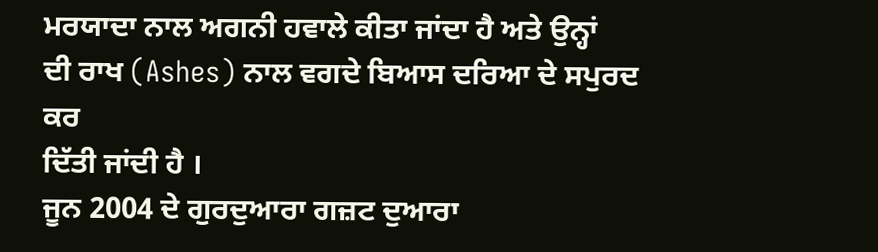ਮਰਯਾਦਾ ਨਾਲ ਅਗਨੀ ਹਵਾਲੇ ਕੀਤਾ ਜਾਂਦਾ ਹੈ ਅਤੇ ਉਨ੍ਹਾਂ
ਦੀ ਰਾਖ (Ashes) ਨਾਲ ਵਗਦੇ ਬਿਆਸ ਦਰਿਆ ਦੇ ਸਪੁਰਦ ਕਰ
ਦਿੱਤੀ ਜਾਂਦੀ ਹੈ ।
ਜੂਨ 2004 ਦੇ ਗੁਰਦੁਆਰਾ ਗਜ਼ਟ ਦੁਆਰਾ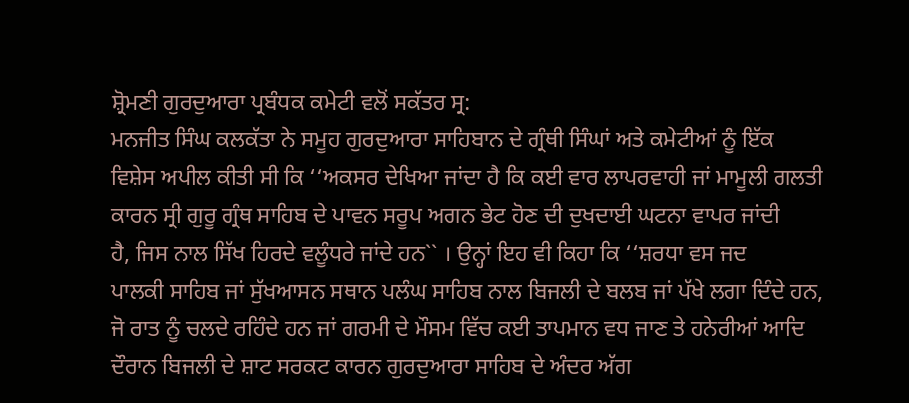ਸ਼੍ਰੋਮਣੀ ਗੁਰਦੁਆਰਾ ਪ੍ਰਬੰਧਕ ਕਮੇਟੀ ਵਲੋਂ ਸਕੱਤਰ ਸ੍ਰ:
ਮਨਜੀਤ ਸਿੰਘ ਕਲਕੱਤਾ ਨੇ ਸਮੂਹ ਗੁਰਦੁਆਰਾ ਸਾਹਿਬਾਨ ਦੇ ਗ੍ਰੰਥੀ ਸਿੰਘਾਂ ਅਤੇ ਕਮੇਟੀਆਂ ਨੂੰ ਇੱਕ
ਵਿਸ਼ੇਸ ਅਪੀਲ ਕੀਤੀ ਸੀ ਕਿ ‘‘ਅਕਸਰ ਦੇਖਿਆ ਜਾਂਦਾ ਹੈ ਕਿ ਕਈ ਵਾਰ ਲਾਪਰਵਾਹੀ ਜਾਂ ਮਾਮੂਲੀ ਗਲਤੀ
ਕਾਰਨ ਸ੍ਰੀ ਗੁਰੂ ਗ੍ਰੰਥ ਸਾਹਿਬ ਦੇ ਪਾਵਨ ਸਰੂਪ ਅਗਨ ਭੇਟ ਹੋਣ ਦੀ ਦੁਖਦਾਈ ਘਟਨਾ ਵਾਪਰ ਜਾਂਦੀ
ਹੈ, ਜਿਸ ਨਾਲ ਸਿੱਖ ਹਿਰਦੇ ਵਲੂੰਧਰੇ ਜਾਂਦੇ ਹਨ`` । ਉਨ੍ਹਾਂ ਇਹ ਵੀ ਕਿਹਾ ਕਿ ‘‘ਸ਼ਰਧਾ ਵਸ ਜਦ
ਪਾਲਕੀ ਸਾਹਿਬ ਜਾਂ ਸੁੱਖਆਸਨ ਸਥਾਨ ਪਲੰਘ ਸਾਹਿਬ ਨਾਲ ਬਿਜਲੀ ਦੇ ਬਲਬ ਜਾਂ ਪੱਖੇ ਲਗਾ ਦਿੰਦੇ ਹਨ,
ਜੋ ਰਾਤ ਨੂੰ ਚਲਦੇ ਰਹਿੰਦੇ ਹਨ ਜਾਂ ਗਰਮੀ ਦੇ ਮੌਸਮ ਵਿੱਚ ਕਈ ਤਾਪਮਾਨ ਵਧ ਜਾਣ ਤੇ ਹਨੇਰੀਆਂ ਆਦਿ
ਦੌਰਾਨ ਬਿਜਲੀ ਦੇ ਸ਼ਾਟ ਸਰਕਟ ਕਾਰਨ ਗੁਰਦੁਆਰਾ ਸਾਹਿਬ ਦੇ ਅੰਦਰ ਅੱਗ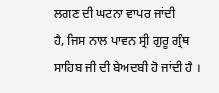ਲਗਣ ਦੀ ਘਟਨਾ ਵਾਪਰ ਜਾਂਦੀ
ਹੈ, ਜਿਸ ਨਾਲ ਪਾਵਨ ਸ੍ਰੀ ਗੁਰੂ ਗ੍ਰੰਥ ਸਾਹਿਬ ਜੀ ਦੀ ਬੇਅਦਬੀ ਹੋ ਜਾਂਦੀ ਹੈ ।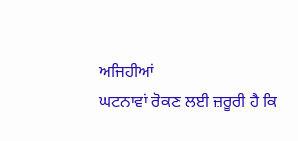ਅਜਿਹੀਆਂ
ਘਟਨਾਵਾਂ ਰੋਕਣ ਲਈ ਜ਼ਰੂਰੀ ਹੈ ਕਿ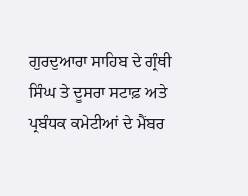ਗੁਰਦੁਆਰਾ ਸਾਹਿਬ ਦੇ ਗ੍ਰੰਥੀ ਸਿੰਘ ਤੇ ਦੂਸਰਾ ਸਟਾਫ਼ ਅਤੇ
ਪ੍ਰਬੰਧਕ ਕਮੇਟੀਆਂ ਦੇ ਮੈਂਬਰ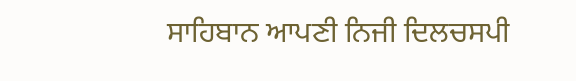ਸਾਹਿਬਾਨ ਆਪਣੀ ਨਿਜੀ ਦਿਲਚਸਪੀ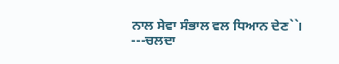ਨਾਲ ਸੇਵਾ ਸੰਭਾਲ ਵਲ ਧਿਆਨ ਦੇਣ``।
---ਚਲਦਾ